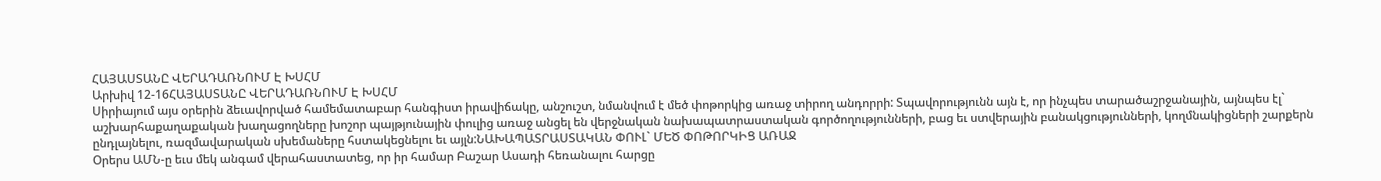ՀԱՅԱՍՏԱՆԸ ՎԵՐԱԴԱՌՆՈՒՄ Է ԽՍՀՄ
Արխիվ 12-16ՀԱՅԱՍՏԱՆԸ ՎԵՐԱԴԱՌՆՈՒՄ Է ԽՍՀՄ
Սիրիայում այս օրերին ձեւավորված համեմատաբար հանգիստ իրավիճակը, անշուշտ, նմանվում է մեծ փոթորկից առաջ տիրող անդորրի: Տպավորությունն այն է, որ ինչպես տարածաշրջանային, այնպես էլ` աշխարհաքաղաքական խաղացողները խոշոր պայթյունային փուլից առաջ անցել են վերջնական նախապատրաստական գործողությունների, բաց եւ ստվերային բանակցությունների, կողմնակիցների շարքերն ընդլայնելու, ռազմավարական սխեմաները հստակեցնելու եւ այլն:ՆԱԽԱՊԱՏՐԱՍՏԱԿԱՆ ՓՈՒԼ` ՄԵԾ ՓՈԹՈՐԿԻՑ ԱՌԱՋ
Օրերս ԱՄՆ-ը եւս մեկ անգամ վերահաստատեց, որ իր համար Բաշար Ասադի հեռանալու հարցը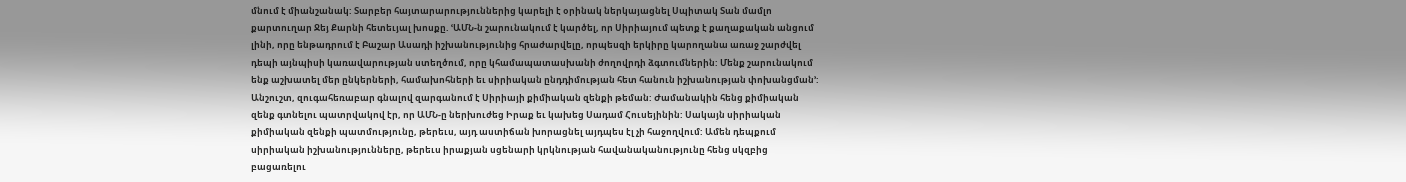մնում է միանշանակ: Տարբեր հայտարարություններից կարելի է օրինակ ներկայացնել Սպիտակ Տան մամլո քարտուղար Ջեյ Քարնի հետեւյալ խոսքը. ՙԱՄՆ-ն շարունակում է կարծել, որ Սիրիայում պետք է քաղաքական անցում լինի, որը ենթադրում է Բաշար Ասադի իշխանությունից հրաժարվելը, որպեսզի երկիրը կարողանա առաջ շարժվել դեպի այնպիսի կառավարության ստեղծում, որը կհամապատասխանի ժողովրդի ձգտումներին: Մենք շարունակում ենք աշխատել մեր ընկերների, համախոհների եւ սիրիական ընդդիմության հետ հանուն իշխանության փոխանցման՚:
Անշուշտ, զուգահեռաբար գնալով զարգանում է Սիրիայի քիմիական զենքի թեման: Ժամանակին հենց քիմիական զենք գտնելու պատրվակով էր, որ ԱՄՆ-ը ներխուժեց Իրաք եւ կախեց Սադամ Հուսեյինին: Սակայն սիրիական քիմիական զենքի պատմությունը, թերեւս, այդ աստիճան խորացնել այդպես էլ չի հաջողվում: Ամեն դեպքում սիրիական իշխանությունները, թերեւս իրաքյան սցենարի կրկնության հավանականությունը հենց սկզբից բացառելու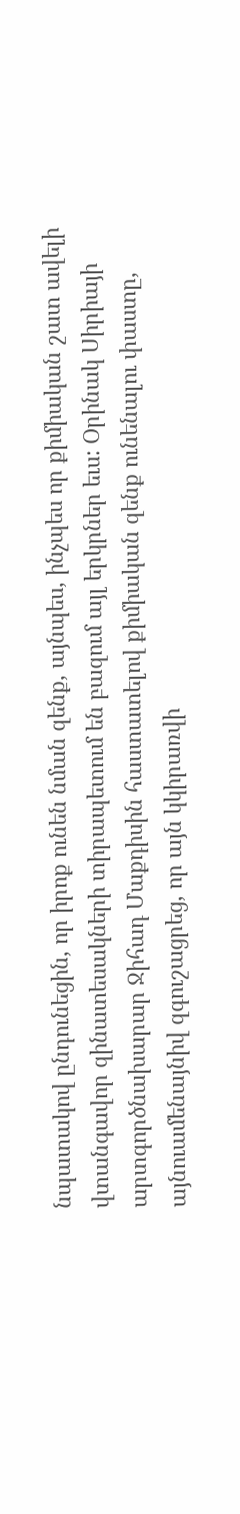նպատակով ընդունեցին, որ իրոք ունեն նման զենք, այնպես, ինչպես որ քիմիական շատ ավելի վտանգավոր զինատեսակների տիրապետում են բազում այլ երկրներ եւս: Օրինակ Սիրիայի արտգործնախարար Ջիհադ Մաքդիսին հաստատելով քիմիական զենք ունենալու փաստը, այնուամենայնիվ զգուշացրեց, որ այն կկիրառվի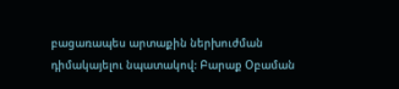բացառապես արտաքին ներխուժման դիմակայելու նպատակով: Բարաք Օբաման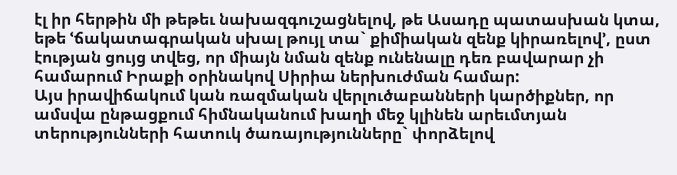էլ իր հերթին մի թեթեւ նախազգուշացնելով, թե Ասադը պատասխան կտա, եթե ՙճակատագրական սխալ թույլ տա` քիմիական զենք կիրառելով՚, ըստ էության ցույց տվեց, որ միայն նման զենք ունենալը դեռ բավարար չի համարում Իրաքի օրինակով Սիրիա ներխուժման համար:
Այս իրավիճակում կան ռազմական վերլուծաբանների կարծիքներ, որ ամսվա ընթացքում հիմնականում խաղի մեջ կլինեն արեւմտյան տերությունների հատուկ ծառայությունները` փորձելով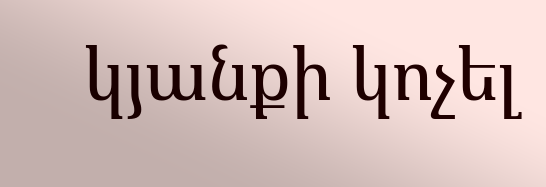կյանքի կոչել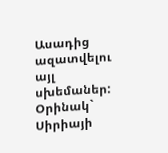Ասադից ազատվելու այլ սխեմաներ: Օրինակ` Սիրիայի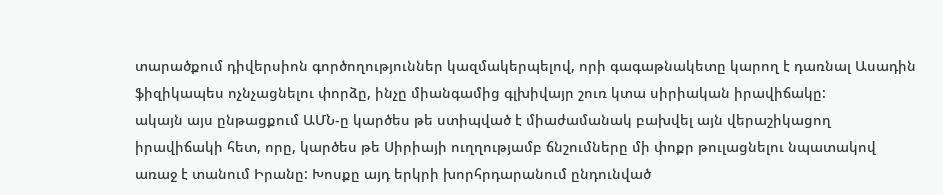տարածքում դիվերսիոն գործողություններ կազմակերպելով, որի գագաթնակետը կարող է դառնալ Ասադին ֆիզիկապես ոչնչացնելու փորձը, ինչը միանգամից գլխիվայր շուռ կտա սիրիական իրավիճակը:
ակայն այս ընթացքում ԱՄՆ-ը կարծես թե ստիպված է միաժամանակ բախվել այն վերաշիկացող իրավիճակի հետ, որը, կարծես թե Սիրիայի ուղղությամբ ճնշումները մի փոքր թուլացնելու նպատակով առաջ է տանում Իրանը: Խոսքը այդ երկրի խորհրդարանում ընդունված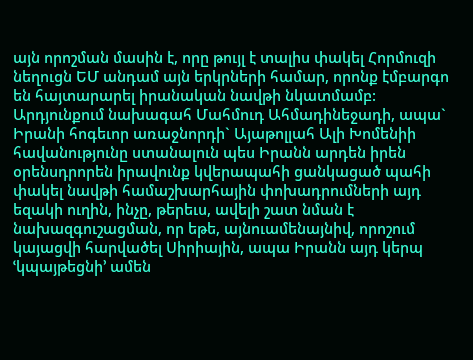այն որոշման մասին է, որը թույլ է տալիս փակել Հորմուզի նեղուցն ԵՄ անդամ այն երկրների համար, որոնք էմբարգո են հայտարարել իրանական նավթի նկատմամբ: Արդյունքում նախագահ Մահմուդ Ահմադինեջադի, ապա` Իրանի հոգեւոր առաջնորդի` Այաթոլլահ Ալի Խոմենիի հավանությունը ստանալուն պես Իրանն արդեն իրեն օրենսդրորեն իրավունք կվերապահի ցանկացած պահի փակել նավթի համաշխարհային փոխադրումների այդ եզակի ուղին, ինչը, թերեւս, ավելի շատ նման է նախազգուշացման, որ եթե, այնուամենայնիվ, որոշում կայացվի հարվածել Սիրիային, ապա Իրանն այդ կերպ ՙկպայթեցնի՚ ամեն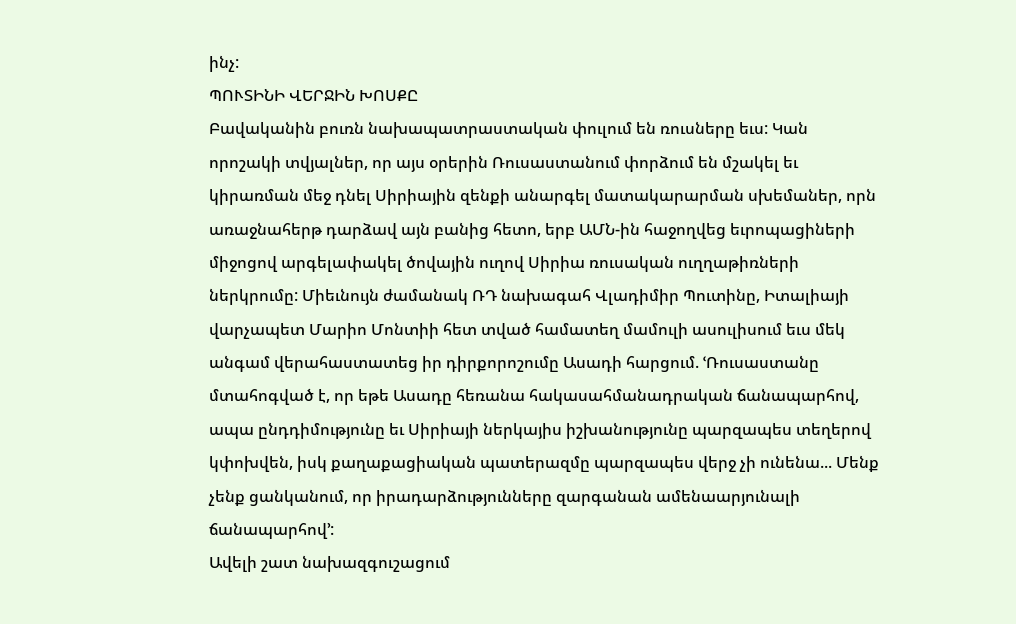ինչ:
ՊՈՒՏԻՆԻ ՎԵՐՋԻՆ ԽՈՍՔԸ
Բավականին բուռն նախապատրաստական փուլում են ռուսները եւս: Կան որոշակի տվյալներ, որ այս օրերին Ռուսաստանում փորձում են մշակել եւ կիրառման մեջ դնել Սիրիային զենքի անարգել մատակարարման սխեմաներ, որն առաջնահերթ դարձավ այն բանից հետո, երբ ԱՄՆ-ին հաջողվեց եւրոպացիների միջոցով արգելափակել ծովային ուղով Սիրիա ռուսական ուղղաթիռների ներկրումը: Միեւնույն ժամանակ ՌԴ նախագահ Վլադիմիր Պուտինը, Իտալիայի վարչապետ Մարիո Մոնտիի հետ տված համատեղ մամուլի ասուլիսում եւս մեկ անգամ վերահաստատեց իր դիրքորոշումը Ասադի հարցում. ՙՌուսաստանը մտահոգված է, որ եթե Ասադը հեռանա հակասահմանադրական ճանապարհով, ապա ընդդիմությունը եւ Սիրիայի ներկայիս իշխանությունը պարզապես տեղերով կփոխվեն, իսկ քաղաքացիական պատերազմը պարզապես վերջ չի ունենա... Մենք չենք ցանկանում, որ իրադարձությունները զարգանան ամենաարյունալի ճանապարհով՚:
Ավելի շատ նախազգուշացում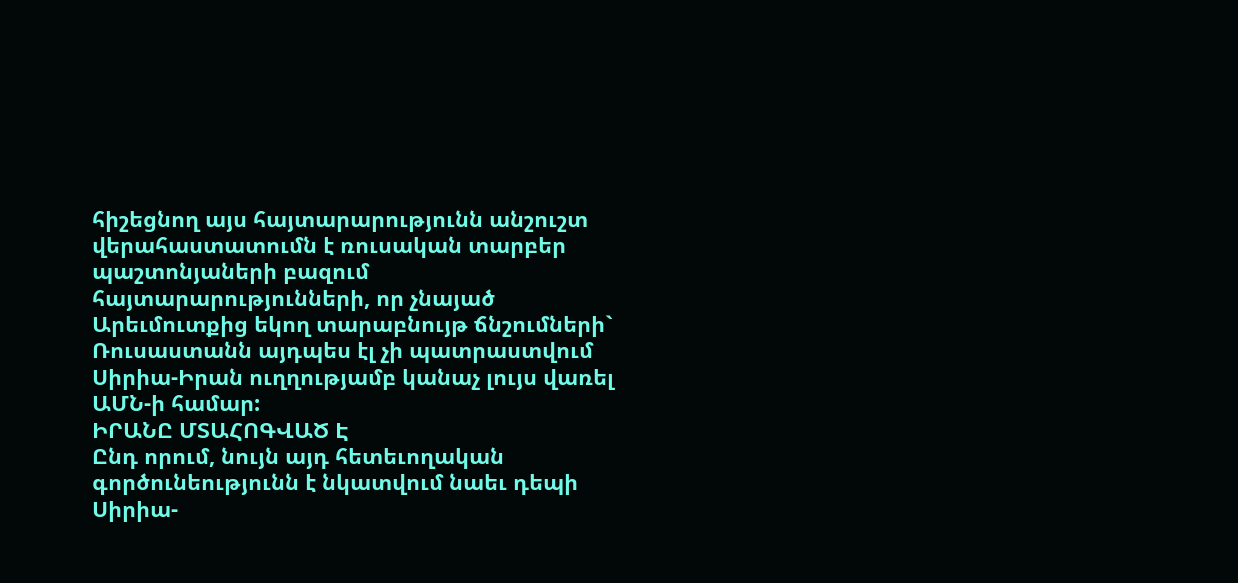հիշեցնող այս հայտարարությունն անշուշտ վերահաստատումն է ռուսական տարբեր պաշտոնյաների բազում հայտարարությունների, որ չնայած Արեւմուտքից եկող տարաբնույթ ճնշումների` Ռուսաստանն այդպես էլ չի պատրաստվում Սիրիա-Իրան ուղղությամբ կանաչ լույս վառել ԱՄՆ-ի համար:
ԻՐԱՆԸ ՄՏԱՀՈԳՎԱԾ Է
Ընդ որում, նույն այդ հետեւողական գործունեությունն է նկատվում նաեւ դեպի Սիրիա-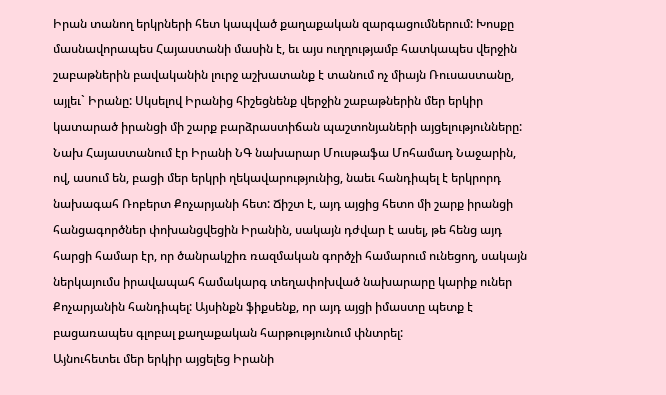Իրան տանող երկրների հետ կապված քաղաքական զարգացումներում: Խոսքը մասնավորապես Հայաստանի մասին է, եւ այս ուղղությամբ հատկապես վերջին շաբաթներին բավականին լուրջ աշխատանք է տանում ոչ միայն Ռուսաստանը, այլեւ` Իրանը: Սկսելով Իրանից հիշեցնենք վերջին շաբաթներին մեր երկիր կատարած իրանցի մի շարք բարձրաստիճան պաշտոնյաների այցելությունները: Նախ Հայաստանում էր Իրանի ՆԳ նախարար Մուսթաֆա Մոհամադ Նաջարին, ով, ասում են, բացի մեր երկրի ղեկավարությունից, նաեւ հանդիպել է երկրորդ նախագահ Ռոբերտ Քոչարյանի հետ: Ճիշտ է, այդ այցից հետո մի շարք իրանցի հանցագործներ փոխանցվեցին Իրանին, սակայն դժվար է ասել, թե հենց այդ հարցի համար էր, որ ծանրակշիռ ռազմական գործչի համարում ունեցող, սակայն ներկայումս իրավապահ համակարգ տեղափոխված նախարարը կարիք ուներ Քոչարյանին հանդիպել: Այսինքն ֆիքսենք, որ այդ այցի իմաստը պետք է բացառապես գլոբալ քաղաքական հարթությունում փնտրել:
Այնուհետեւ մեր երկիր այցելեց Իրանի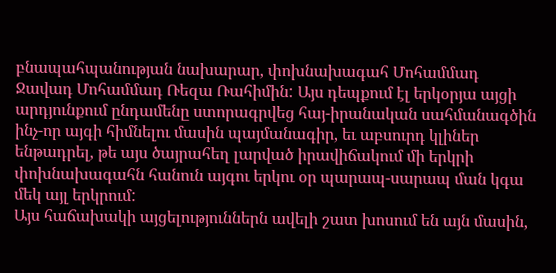բնապահպանության նախարար, փոխնախագահ Մոհամմադ Ջավադ Մոհամմադ Ռեզա Ռահիմին: Այս դեպքում էլ երկօրյա այցի արդյունքում ընդամենը ստորագրվեց հայ-իրանական սահմանագծին ինչ-որ այգի հիմնելու մասին պայմանագիր, եւ աբսուրդ կլիներ ենթադրել, թե այս ծայրահեղ լարված իրավիճակում մի երկրի փոխնախագահն հանուն այգու երկու օր պարապ-սարապ ման կգա մեկ այլ երկրում:
Այս հաճախակի այցելություններն ավելի շատ խոսում են այն մասին,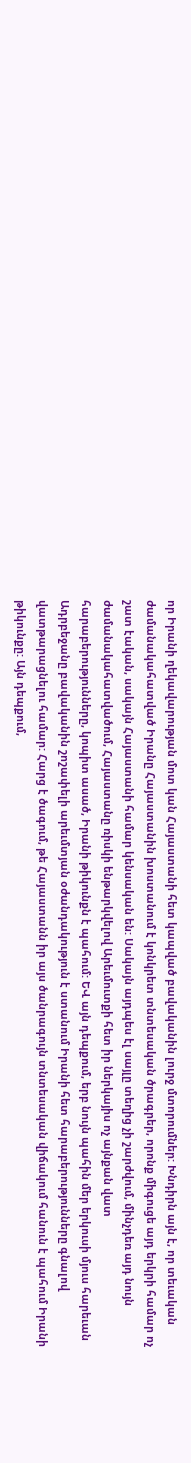որ Իրանի ղեկավարության մոտ կան Հայաստանի հետ կապված բավականին լուրջ մտորումներ: Խնդիրն այն է, որ տեւական ժամանակահատված Իրանը Հայաստանին խոստանում է կոնկրետ տնտեսական ծրագրեր, որոնք միգուցե այդ երկրի համար ոչ շատ էական, սակայն Հայաստանի համար կենսական են: Սակայն այդպես էլ սայլը տեղից չի շարժվում, մինչդեռ այդ նույն ժամանակահատվածում, Հայաստանը ռիսկի ենթարկվելով Արեւմուտքի հետ իր ներկայիս ոչ այնքան վատ հարաբերությունները, կոպիտ ասած, Իրանի թիկունքն է պահում: ԵՎ այն դեպքում, երբ նույն պահին մեր երկուսի մյուս հարեւան Ադրբեջանը բավականին շոշափելի արեւմտյան օժանդակություն է ստանում Իրանի հետ հարաբերությունները գնալով վատթարացնելու համար: Հարց է ծագում, թե Հայաստանն իր այս ծանրագույն տնտեսական վիճակում հանուն է պահում Իրանի թիկունքը: Այն դեպքում,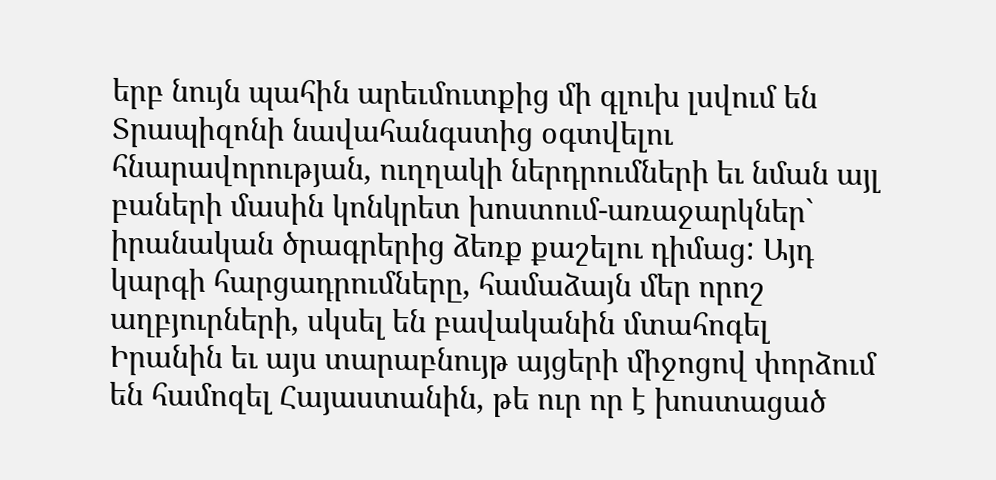երբ նույն պահին արեւմուտքից մի գլուխ լսվում են Տրապիզոնի նավահանգստից օգտվելու հնարավորության, ուղղակի ներդրումների եւ նման այլ բաների մասին կոնկրետ խոստում-առաջարկներ` իրանական ծրագրերից ձեռք քաշելու դիմաց: Այդ կարգի հարցադրումները, համաձայն մեր որոշ աղբյուրների, սկսել են բավականին մտահոգել Իրանին եւ այս տարաբնույթ այցերի միջոցով փորձում են համոզել Հայաստանին, թե ուր որ է խոստացած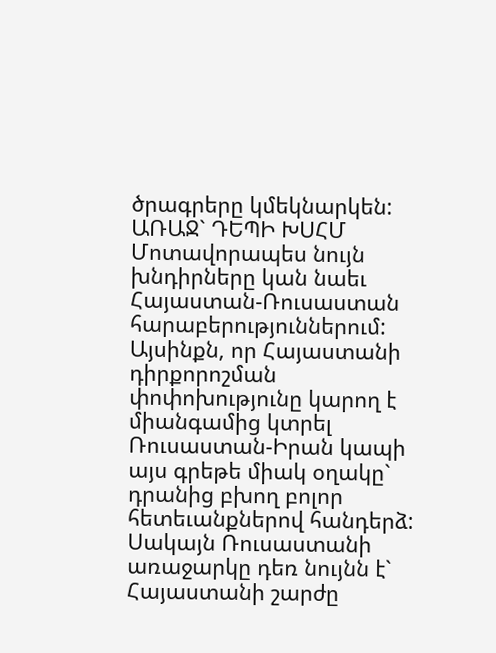ծրագրերը կմեկնարկեն:
ԱՌԱՋ` ԴԵՊԻ ԽՍՀՄ
Մոտավորապես նույն խնդիրները կան նաեւ Հայաստան-Ռուսաստան հարաբերություններում: Այսինքն, որ Հայաստանի դիրքորոշման փոփոխությունը կարող է միանգամից կտրել Ռուսաստան-Իրան կապի այս գրեթե միակ օղակը` դրանից բխող բոլոր հետեւանքներով հանդերձ: Սակայն Ռուսաստանի առաջարկը դեռ նույնն է` Հայաստանի շարժը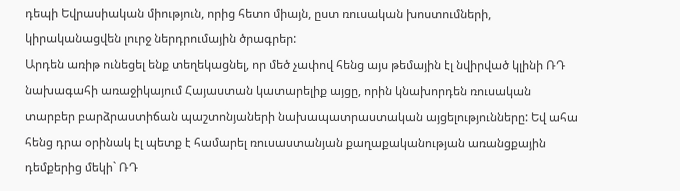դեպի Եվրասիական միություն, որից հետո միայն, ըստ ռուսական խոստումների, կիրականացվեն լուրջ ներդրումային ծրագրեր:
Արդեն առիթ ունեցել ենք տեղեկացնել, որ մեծ չափով հենց այս թեմային էլ նվիրված կլինի ՌԴ նախագահի առաջիկայում Հայաստան կատարելիք այցը, որին կնախորդեն ռուսական տարբեր բարձրաստիճան պաշտոնյաների նախապատրաստական այցելությունները: Եվ ահա հենց դրա օրինակ էլ պետք է համարել ռուսաստանյան քաղաքականության առանցքային դեմքերից մեկի` ՌԴ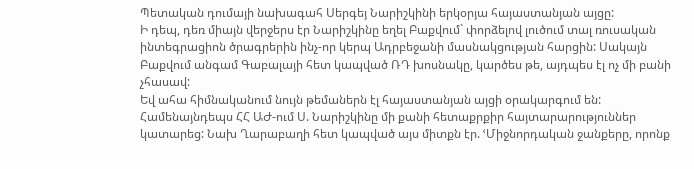Պետական դումայի նախագահ Սերգեյ Նարիշկինի երկօրյա հայաստանյան այցը:
Ի դեպ, դեռ միայն վերջերս էր Նարիշկինը եղել Բաքվում` փորձելով լուծում տալ ռուսական ինտեգրացիոն ծրագրերին ինչ-որ կերպ Ադրբեջանի մասնակցության հարցին: Սակայն Բաքվում անգամ Գաբալայի հետ կապված ՌԴ խոսնակը, կարծես թե, այդպես էլ ոչ մի բանի չհասավ:
Եվ ահա հիմնականում նույն թեմաներն էլ հայաստանյան այցի օրակարգում են: Համենայնդեպս ՀՀ ԱԺ-ում Ս. Նարիշկինը մի քանի հետաքրքիր հայտարարություններ կատարեց: Նախ Ղարաբաղի հետ կապված այս միտքն էր. ՙՄիջնորդական ջանքերը, որոնք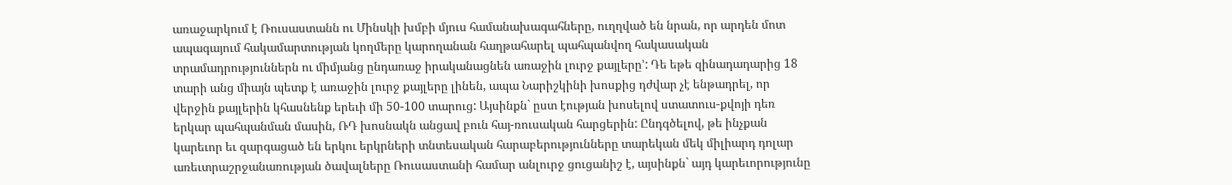առաջարկում է Ռուսաստանն ու Մինսկի խմբի մյուս համանախագահները, ուղղված են նրան, որ արդեն մոտ ապագայում հակամարտության կողմերը կարողանան հաղթահարել պահպանվող հակասական տրամադրություններն ու միմյանց ընդառաջ իրականացնեն առաջին լուրջ քայլերը՚: Դե եթե զինադադարից 18 տարի անց միայն պետք է առաջին լուրջ քայլերը լինեն, ապա Նարիշկինի խոսքից դժվար չէ ենթադրել, որ վերջին քայլերին կհասնենք երեւի մի 50-100 տարուց: Այսինքն` ըստ էության խոսելով ստատուս-քվոյի դեռ երկար պահպանման մասին, ՌԴ խոսնակն անցավ բուն հայ-ռուսական հարցերին: Ընդգծելով, թե ինչքան կարեւոր եւ զարգացած են երկու երկրների տնտեսական հարաբերությունները տարեկան մեկ միլիարդ դոլար առեւտրաշրջանառության ծավալները Ռուսաստանի համար անլուրջ ցուցանիշ է, այսինքն` այդ կարեւորությունը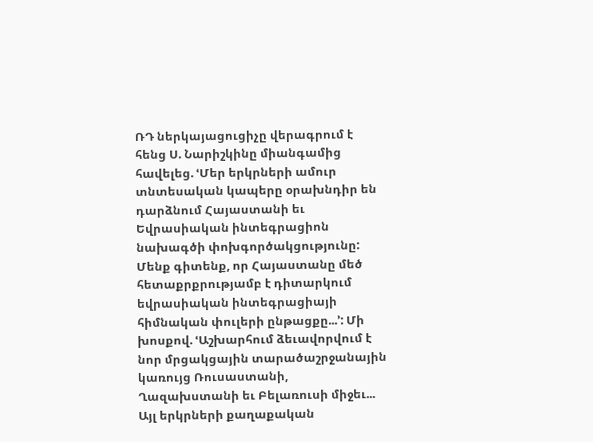ՌԴ ներկայացուցիչը վերագրում է հենց Ս. Նարիշկինը միանգամից հավելեց. ՙՄեր երկրների ամուր տնտեսական կապերը օրախնդիր են դարձնում Հայաստանի եւ Եվրասիական ինտեգրացիոն նախագծի փոխգործակցությունը: Մենք գիտենք, որ Հայաստանը մեծ հետաքրքրությամբ է դիտարկում եվրասիական ինտեգրացիայի հիմնական փուլերի ընթացքը...՚: Մի խոսքով. ՙԱշխարհում ձեւավորվում է նոր մրցակցային տարածաշրջանային կառույց Ռուսաստանի, Ղազախստանի եւ Բելառուսի միջեւ... Այլ երկրների քաղաքական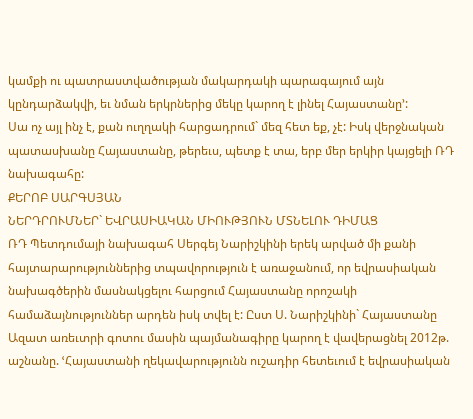կամքի ու պատրաստվածության մակարդակի պարագայում այն կընդարձակվի, եւ նման երկրներից մեկը կարող է լինել Հայաստանը՚:
Սա ոչ այլ ինչ է, քան ուղղակի հարցադրում` մեզ հետ եք, չէ: Իսկ վերջնական պատասխանը Հայաստանը, թերեւս, պետք է տա, երբ մեր երկիր կայցելի ՌԴ նախագահը:
ՔԵՐՈԲ ՍԱՐԳՍՅԱՆ
ՆԵՐԴՐՈՒՄՆԵՐ` ԵՎՐԱՍԻԱԿԱՆ ՄԻՈՒԹՅՈՒՆ ՄՏՆԵԼՈՒ ԴԻՄԱՑ
ՌԴ Պետդումայի նախագահ Սերգեյ Նարիշկինի երեկ արված մի քանի հայտարարություններից տպավորություն է առաջանում, որ եվրասիական նախագծերին մասնակցելու հարցում Հայաստանը որոշակի համաձայնություններ արդեն իսկ տվել է: Ըստ Ս. Նարիշկինի` Հայաստանը Ազատ առեւտրի գոտու մասին պայմանագիրը կարող է վավերացնել 2012թ. աշնանը. ՙՀայաստանի ղեկավարությունն ուշադիր հետեւում է եվրասիական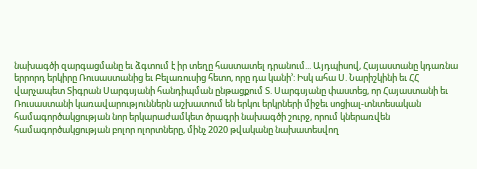նախագծի զարգացմանը եւ ձգտում է իր տեղը հաստատել դրանում... Այդպիսով, Հայաստանը կդառնա երրորդ երկիրը Ռուսաստանից եւ Բելառուսից հետո, որը դա կանի՚: Իսկ ահա Ս. Նարիշկինի եւ ՀՀ վարչապետ Տիգրան Սարգսյանի հանդիպման ընթացքում Տ. Սարգսյանը փաստեց, որ Հայաստանի եւ Ռուսաստանի կառավարություններն աշխատում են երկու երկրների միջեւ սոցիալ-տնտեսական համագործակցության նոր երկարաժամկետ ծրագրի նախագծի շուրջ, որում կներառվեն համագործակցության բոլոր ոլորտները, մինչ 2020 թվականը նախատեսվող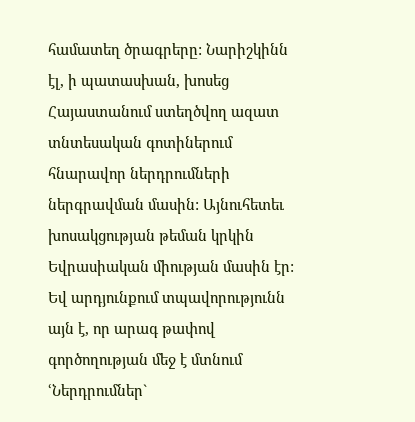համատեղ ծրագրերը: Նարիշկինն էլ, ի պատասխան, խոսեց Հայաստանում ստեղծվող ազատ տնտեսական գոտիներում հնարավոր ներդրումների ներգրավման մասին: Այնուհետեւ խոսակցության թեման կրկին Եվրասիական միության մասին էր: Եվ արդյունքում տպավորությունն այն է, որ արագ թափով գործողության մեջ է մտնում ՙՆերդրումներ`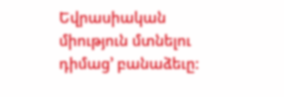Եվրասիական միություն մտնելու դիմաց՚ բանաձեւը: